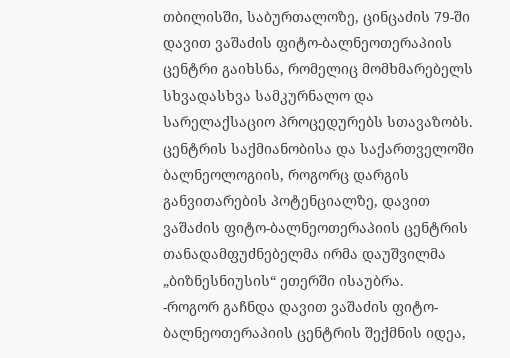თბილისში, საბურთალოზე, ცინცაძის 79-ში დავით ვაშაძის ფიტო-ბალნეოთერაპიის ცენტრი გაიხსნა, რომელიც მომხმარებელს სხვადასხვა სამკურნალო და სარელაქსაციო პროცედურებს სთავაზობს. ცენტრის საქმიანობისა და საქართველოში ბალნეოლოგიის, როგორც დარგის განვითარების პოტენციალზე, დავით ვაშაძის ფიტო-ბალნეოთერაპიის ცენტრის თანადამფუძნებელმა ირმა დაუშვილმა „ბიზნესნიუსის“ ეთერში ისაუბრა.
-როგორ გაჩნდა დავით ვაშაძის ფიტო-ბალნეოთერაპიის ცენტრის შექმნის იდეა,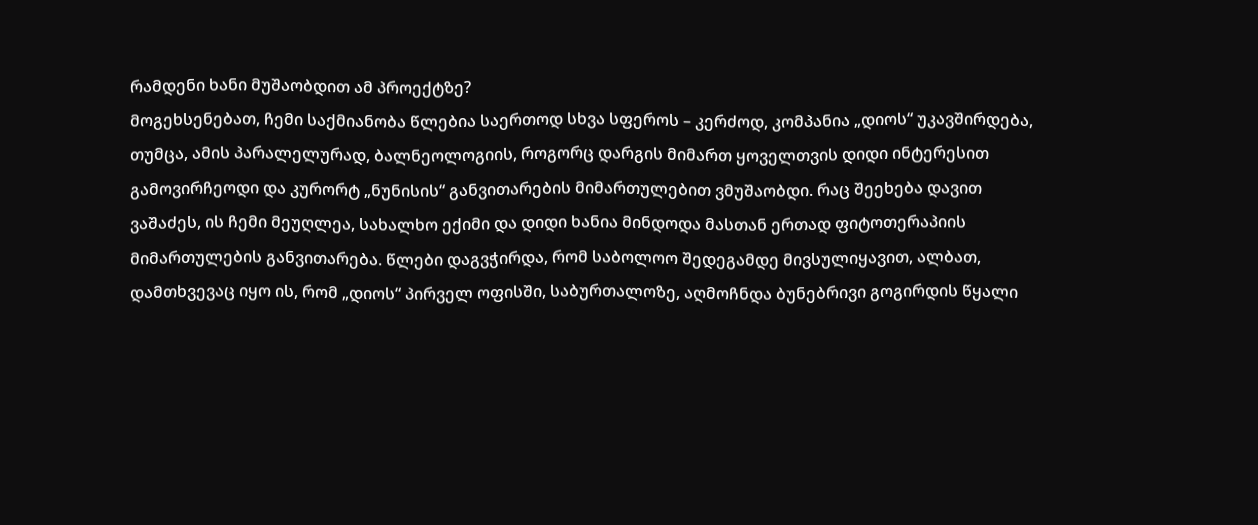რამდენი ხანი მუშაობდით ამ პროექტზე?
მოგეხსენებათ, ჩემი საქმიანობა წლებია საერთოდ სხვა სფეროს – კერძოდ, კომპანია „დიოს“ უკავშირდება, თუმცა, ამის პარალელურად, ბალნეოლოგიის, როგორც დარგის მიმართ ყოველთვის დიდი ინტერესით გამოვირჩეოდი და კურორტ „ნუნისის“ განვითარების მიმართულებით ვმუშაობდი. რაც შეეხება დავით ვაშაძეს, ის ჩემი მეუღლეა, სახალხო ექიმი და დიდი ხანია მინდოდა მასთან ერთად ფიტოთერაპიის მიმართულების განვითარება. წლები დაგვჭირდა, რომ საბოლოო შედეგამდე მივსულიყავით, ალბათ, დამთხვევაც იყო ის, რომ „დიოს“ პირველ ოფისში, საბურთალოზე, აღმოჩნდა ბუნებრივი გოგირდის წყალი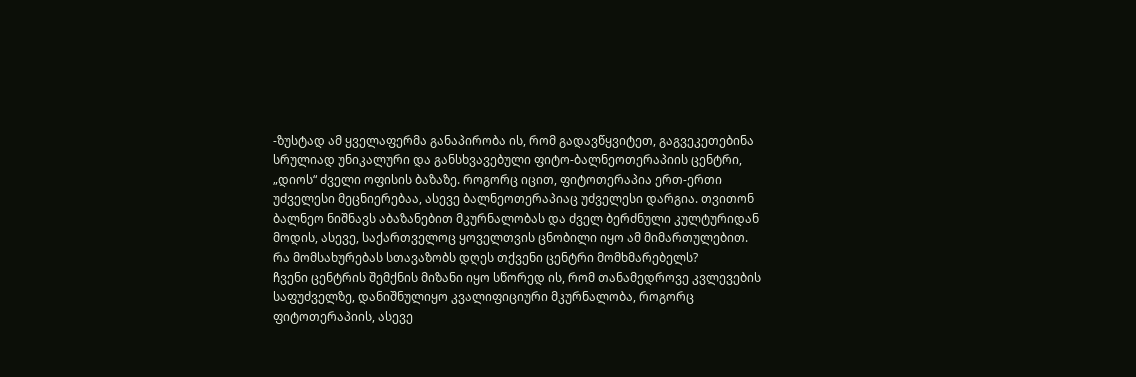-ზუსტად ამ ყველაფერმა განაპირობა ის, რომ გადავწყვიტეთ, გაგვეკეთებინა სრულიად უნიკალური და განსხვავებული ფიტო-ბალნეოთერაპიის ცენტრი, „დიოს“ ძველი ოფისის ბაზაზე. როგორც იცით, ფიტოთერაპია ერთ-ერთი უძველესი მეცნიერებაა, ასევე ბალნეოთერაპიაც უძველესი დარგია. თვითონ ბალნეო ნიშნავს აბაზანებით მკურნალობას და ძველ ბერძნული კულტურიდან მოდის, ასევე, საქართველოც ყოველთვის ცნობილი იყო ამ მიმართულებით.
რა მომსახურებას სთავაზობს დღეს თქვენი ცენტრი მომხმარებელს?
ჩვენი ცენტრის შემქნის მიზანი იყო სწორედ ის, რომ თანამედროვე კვლევების საფუძველზე, დანიშნულიყო კვალიფიციური მკურნალობა, როგორც ფიტოთერაპიის, ასევე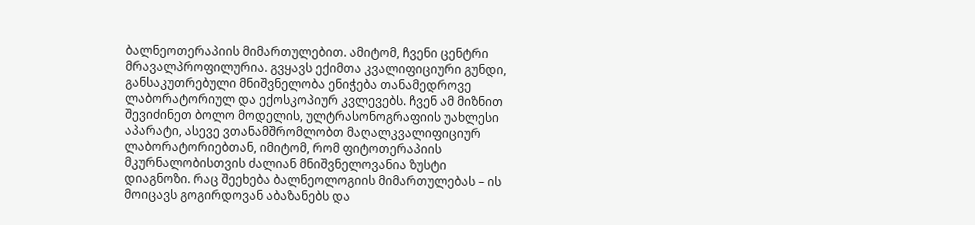ბალნეოთერაპიის მიმართულებით. ამიტომ, ჩვენი ცენტრი მრავალპროფილურია. გვყავს ექიმთა კვალიფიციური გუნდი, განსაკუთრებული მნიშვნელობა ენიჭება თანამედროვე ლაბორატორიულ და ექოსკოპიურ კვლევებს. ჩვენ ამ მიზნით შევიძინეთ ბოლო მოდელის, ულტრასონოგრაფიის უახლესი აპარატი, ასევე ვთანამშრომლობთ მაღალკვალიფიციურ ლაბორატორიებთან, იმიტომ, რომ ფიტოთერაპიის მკურნალობისთვის ძალიან მნიშვნელოვანია ზუსტი დიაგნოზი. რაც შეეხება ბალნეოლოგიის მიმართულებას – ის მოიცავს გოგირდოვან აბაზანებს და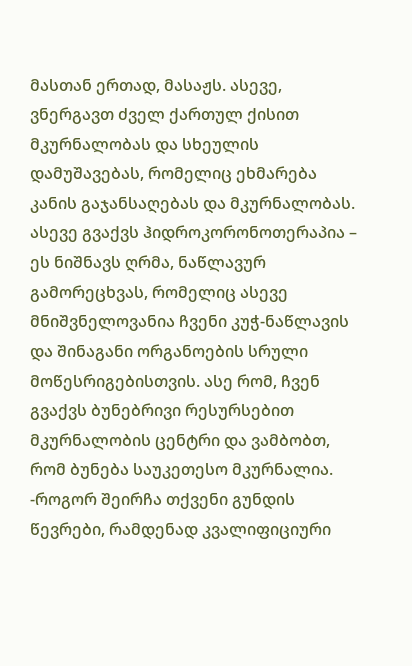მასთან ერთად, მასაჟს. ასევე, ვნერგავთ ძველ ქართულ ქისით მკურნალობას და სხეულის დამუშავებას, რომელიც ეხმარება კანის გაჯანსაღებას და მკურნალობას. ასევე გვაქვს ჰიდროკორონოთერაპია – ეს ნიშნავს ღრმა, ნაწლავურ გამორეცხვას, რომელიც ასევე მნიშვნელოვანია ჩვენი კუჭ-ნაწლავის და შინაგანი ორგანოების სრული მოწესრიგებისთვის. ასე რომ, ჩვენ გვაქვს ბუნებრივი რესურსებით მკურნალობის ცენტრი და ვამბობთ, რომ ბუნება საუკეთესო მკურნალია.
-როგორ შეირჩა თქვენი გუნდის წევრები, რამდენად კვალიფიციური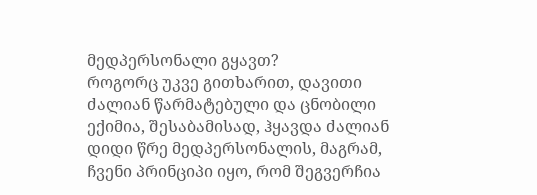მედპერსონალი გყავთ?
როგორც უკვე გითხარით, დავითი ძალიან წარმატებული და ცნობილი ექიმია, შესაბამისად, ჰყავდა ძალიან დიდი წრე მედპერსონალის, მაგრამ, ჩვენი პრინციპი იყო, რომ შეგვერჩია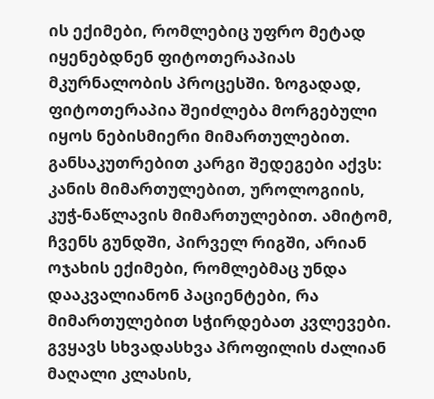ის ექიმები, რომლებიც უფრო მეტად იყენებდნენ ფიტოთერაპიას მკურნალობის პროცესში. ზოგადად, ფიტოთერაპია შეიძლება მორგებული იყოს ნებისმიერი მიმართულებით. განსაკუთრებით კარგი შედეგები აქვს: კანის მიმართულებით, უროლოგიის, კუჭ-ნაწლავის მიმართულებით. ამიტომ, ჩვენს გუნდში, პირველ რიგში, არიან ოჯახის ექიმები, რომლებმაც უნდა დააკვალიანონ პაციენტები, რა მიმართულებით სჭირდებათ კვლევები. გვყავს სხვადასხვა პროფილის ძალიან მაღალი კლასის,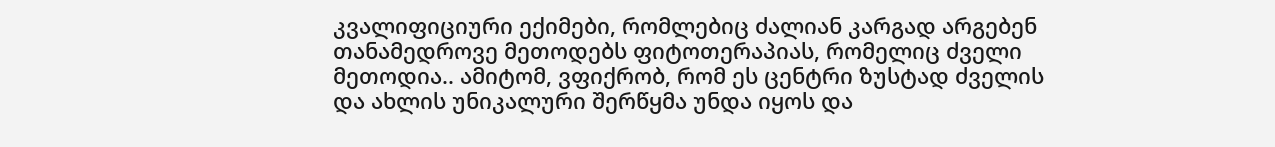კვალიფიციური ექიმები, რომლებიც ძალიან კარგად არგებენ თანამედროვე მეთოდებს ფიტოთერაპიას, რომელიც ძველი მეთოდია.. ამიტომ, ვფიქრობ, რომ ეს ცენტრი ზუსტად ძველის და ახლის უნიკალური შერწყმა უნდა იყოს და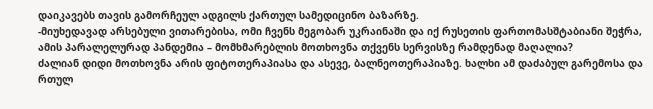დაიკავებს თავის გამორჩეულ ადგილს ქართულ სამედიცინო ბაზარზე.
-მიუხედავად არსებული ვითარებისა, ომი ჩვენს მეგობარ უკრაინაში და იქ რუსეთის ფართომასშტაბიანი შეჭრა, ამის პარალელურად პანდემია – მომხმარებლის მოთხოვნა თქვენს სერვისზე რამდენად მაღალია?
ძალიან დიდი მოთხოვნა არის ფიტოთერაპიასა და ასევე, ბალნეოთერაპიაზე. ხალხი ამ დაძაბულ გარემოსა და რთულ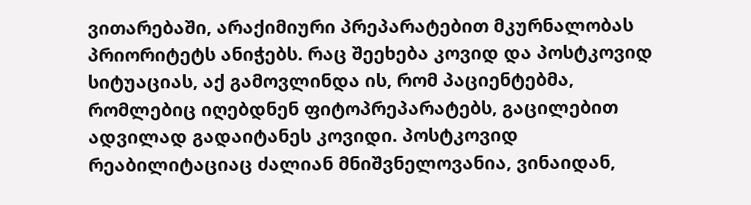ვითარებაში, არაქიმიური პრეპარატებით მკურნალობას პრიორიტეტს ანიჭებს. რაც შეეხება კოვიდ და პოსტკოვიდ სიტუაციას, აქ გამოვლინდა ის, რომ პაციენტებმა, რომლებიც იღებდნენ ფიტოპრეპარატებს, გაცილებით ადვილად გადაიტანეს კოვიდი. პოსტკოვიდ რეაბილიტაციაც ძალიან მნიშვნელოვანია, ვინაიდან,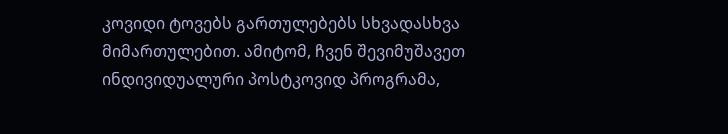კოვიდი ტოვებს გართულებებს სხვადასხვა მიმართულებით. ამიტომ, ჩვენ შევიმუშავეთ ინდივიდუალური პოსტკოვიდ პროგრამა,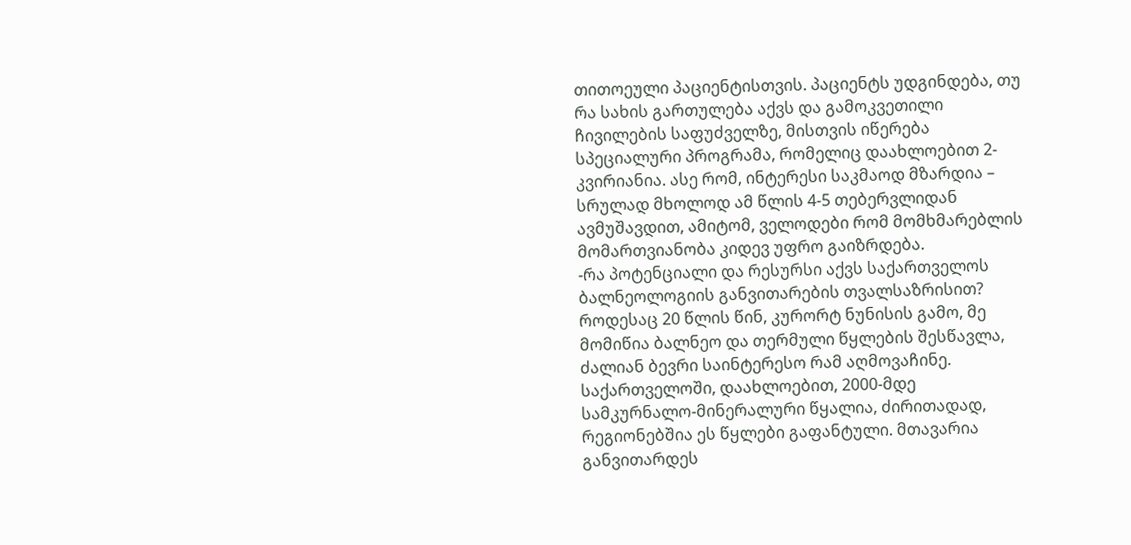თითოეული პაციენტისთვის. პაციენტს უდგინდება, თუ რა სახის გართულება აქვს და გამოკვეთილი ჩივილების საფუძველზე, მისთვის იწერება სპეციალური პროგრამა, რომელიც დაახლოებით 2-კვირიანია. ასე რომ, ინტერესი საკმაოდ მზარდია – სრულად მხოლოდ ამ წლის 4-5 თებერვლიდან ავმუშავდით, ამიტომ, ველოდები რომ მომხმარებლის მომართვიანობა კიდევ უფრო გაიზრდება.
-რა პოტენციალი და რესურსი აქვს საქართველოს ბალნეოლოგიის განვითარების თვალსაზრისით?
როდესაც 20 წლის წინ, კურორტ ნუნისის გამო, მე მომიწია ბალნეო და თერმული წყლების შესწავლა, ძალიან ბევრი საინტერესო რამ აღმოვაჩინე. საქართველოში, დაახლოებით, 2000-მდე სამკურნალო-მინერალური წყალია, ძირითადად, რეგიონებშია ეს წყლები გაფანტული. მთავარია განვითარდეს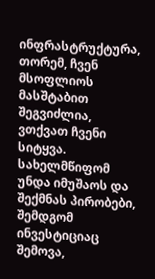ინფრასტრუქტურა, თორემ, ჩვენ მსოფლიოს მასშტაბით შეგვიძლია, ვთქვათ ჩვენი სიტყვა. სახელმწიფომ უნდა იმუშაოს და შექმნას პირობები, შემდგომ ინვესტიციაც შემოვა,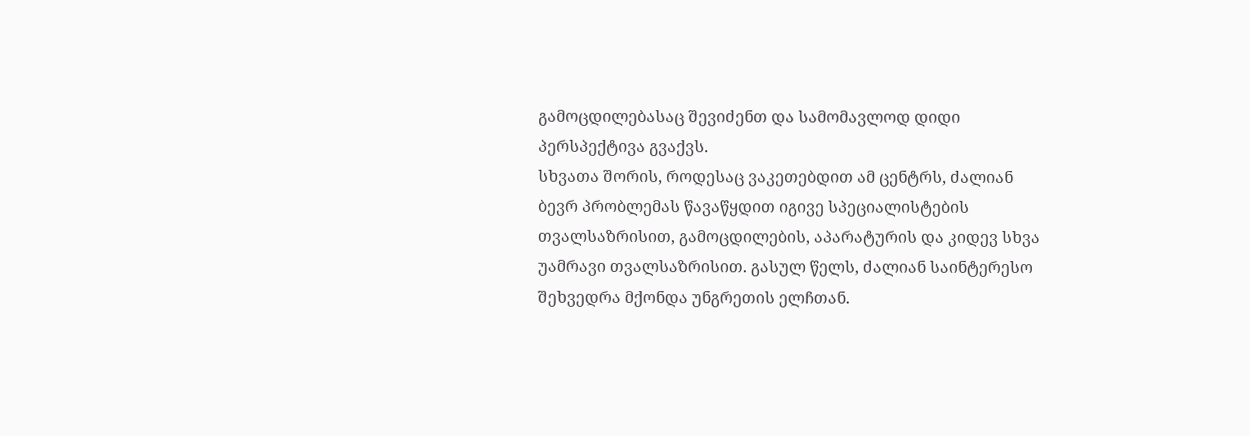გამოცდილებასაც შევიძენთ და სამომავლოდ დიდი პერსპექტივა გვაქვს.
სხვათა შორის, როდესაც ვაკეთებდით ამ ცენტრს, ძალიან ბევრ პრობლემას წავაწყდით იგივე სპეციალისტების თვალსაზრისით, გამოცდილების, აპარატურის და კიდევ სხვა უამრავი თვალსაზრისით. გასულ წელს, ძალიან საინტერესო შეხვედრა მქონდა უნგრეთის ელჩთან.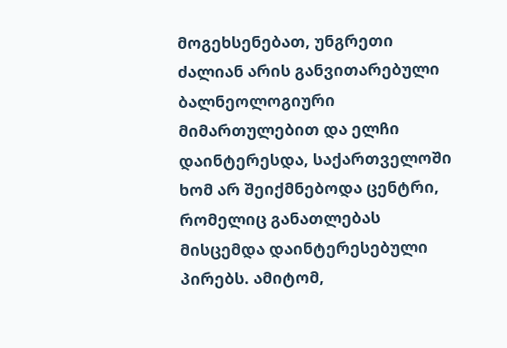მოგეხსენებათ, უნგრეთი ძალიან არის განვითარებული ბალნეოლოგიური მიმართულებით და ელჩი დაინტერესდა, საქართველოში ხომ არ შეიქმნებოდა ცენტრი, რომელიც განათლებას მისცემდა დაინტერესებული პირებს. ამიტომ,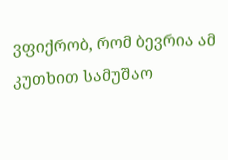ვფიქრობ, რომ ბევრია ამ კუთხით სამუშაო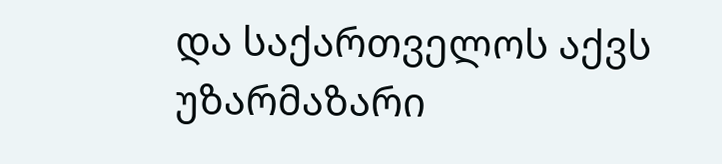და საქართველოს აქვს უზარმაზარი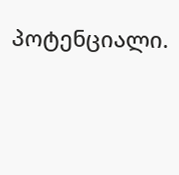პოტენციალი.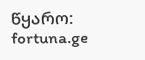წყარო: fortuna.ge